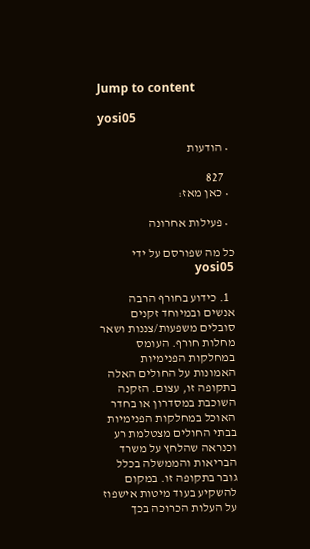Jump to content

yosi05

  • הודעות

    827
  • כאן מאז:

  • פעילות אחרונה

כל מה שפורסם על ידי yosi05

  1. כידוע בחורף הרבה אנשים ובמיוחד זקנים סובלים משפעות/צננות ושאר מחלות חורף. העומס במחלקות הפנימיות האמונות על החולים האלה בתקופה זו, עצום. הזקנה השוכבת במסדרון או בחדר האוכל במחלקות הפנימיות בבתי החולים מצטלמת רע וכנראה שהלחץ על משרד הבריאות והממשלה בכלל גובר בתקופה זו. במקום להשקיע בעוד מיטות אישפוז על העלות הכרוכה בכך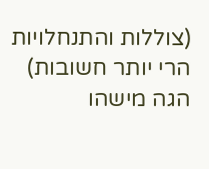(צוללות והתנחלויות הרי יותר חשובות) הגה מישהו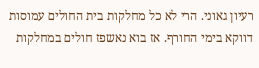רעיון גאוני. הרי לא כל מחלקות בית החולים עמוסות דווקא בימי החורף. אז בוא נאשפז חולים במחלקות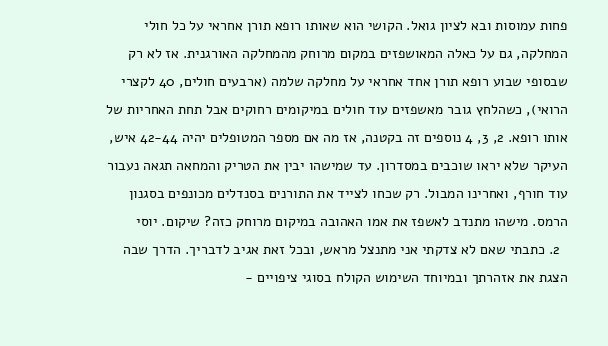פחות עמוסות ובא לציון גואל. הקושי הוא שאותו רופא תורן אחראי על כל חולי המחלקה, גם על כאלה המאושפזים במקום מרוחק מהמחלקה האורגנית. אז לא רק שבסופי שבוע רופא תורן אחד אחראי על מחלקה שלמה (ארבעים חולים, 40 לקצרי הרואי), כשהלחץ גובר מאשפזים עוד חולים במיקומים רחוקים אבל תחת האחריות של אותו רופא. 2, 3, 4 נוספים זה בקטנה, אז מה אם מספר המטופלים יהיה 42-44 איש, העיקר שלא יראו שוכבים במסדרון. עד שמישהו יבין את הטריק והמחאה תגאה נעבור עוד חורף, ואחרינו המבול. רק שכחו לצייד את התורנים בסנדלים מכונפים בסגנון הרמס. מישהו מתנדב לאשפז את אמו האהובה במיקום מרוחק כזה? שיקום. יוסי
  2. כתבתי שאם לא צדקתי אני מתנצל מראש, ובכל זאת אגיב לדבריך. הדרך שבה הצגת את אזהרתך ובמיוחד השימוש הקולח בסוגי ציפויים -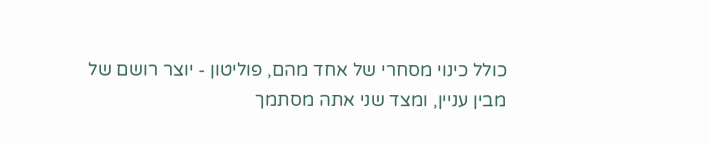כולל כינוי מסחרי של אחד מהם, פוליטון - יוצר רושם של מבין עניין, ומצד שני אתה מסתמך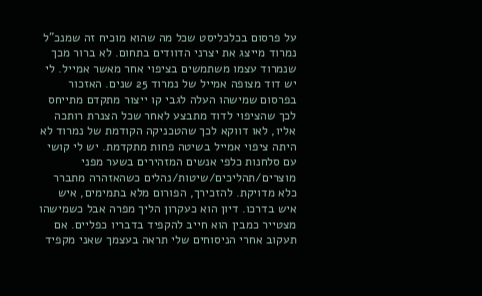על פרסום בכלכליסט שכל מה שהוא מוכיח זה שמנכ"ל נמרוד מייצג את יצרני הדוודים בתחום. לא ברור מכך שנמרוד עצמו משתמשים בציפוי אחר מאשר אמייל. לי יש דוד מצופה אמייל של נמרוד 25 שנים. האזכור בפרסום שמישהו העלה לגבי קו ייצור מתקדם מתייחס לכך שהציפוי לדוד מתבצע לאחר שכל הצנרת רותכה אליו, לאו דווקא לכך שהטכניקה הקודמת של נמרוד לא היתה ציפוי אמייל בשיטה פחות מתקדמת. יש לי קושי עם סלחנות כלפי אנשים המזהירים בשער מפני מוצרים/תהליכים/שיטות/נהלים כשהאזהרה מתברר כלא מדויקת. להזכירך, הפורום מלא בתמימים, איש איש בדרכו. דיון הוא כעקרון הליך מפרה אבל כשמישהו מצטייר כמבין הוא חייב להקפיד בדבריו כפליים. אם תעקוב אחרי הניסוחים שלי תראה בעצמך שאני מקפיד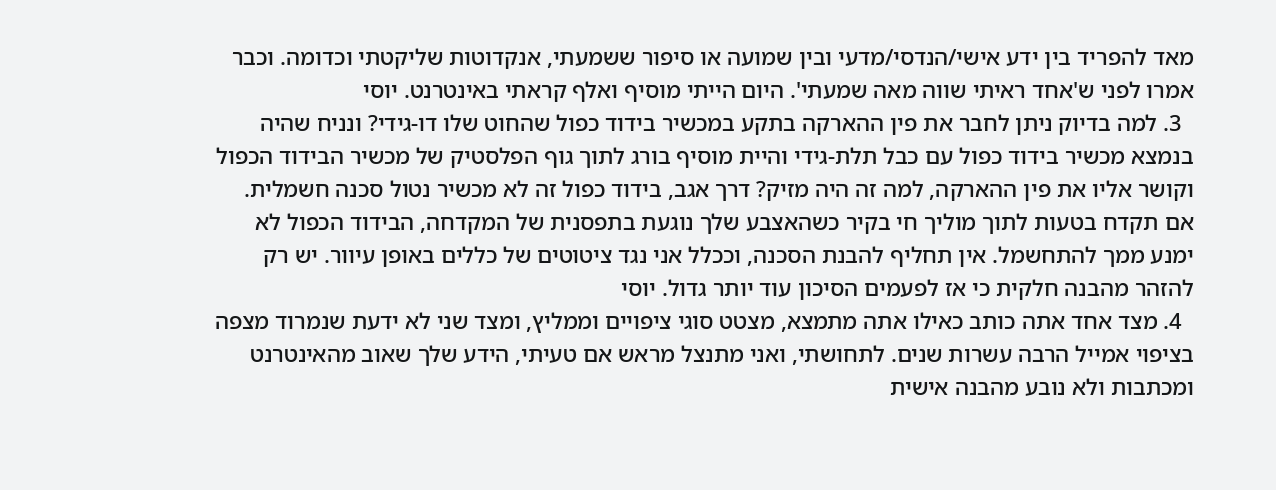מאד להפריד בין ידע אישי/הנדסי/מדעי ובין שמועה או סיפור ששמעתי, אנקדוטות שליקטתי וכדומה. וכבר אמרו לפני ש'אחד ראיתי שווה מאה שמעתי'. היום הייתי מוסיף ואלף קראתי באינטרנט. יוסי
  3. למה בדיוק ניתן לחבר את פין ההארקה בתקע במכשיר בידוד כפול שהחוט שלו דו-גידי? ונניח שהיה בנמצא מכשיר בידוד כפול עם כבל תלת-גידי והיית מוסיף בורג לתוך גוף הפלסטיק של מכשיר הבידוד הכפול וקושר אליו את פין ההארקה, למה זה היה מזיק? דרך אגב, בידוד כפול זה לא מכשיר נטול סכנה חשמלית. אם תקדח בטעות לתוך מוליך חי בקיר כשהאצבע שלך נוגעת בתפסנית של המקדחה, הבידוד הכפול לא ימנע ממך להתחשמל. אין תחליף להבנת הסכנה, וככלל אני נגד ציטוטים של כללים באופן עיוור. יש רק להזהר מהבנה חלקית כי אז לפעמים הסיכון עוד יותר גדול. יוסי
  4. מצד אחד אתה כותב כאילו אתה מתמצא, מצטט סוגי ציפויים וממליץ, ומצד שני לא ידעת שנמרוד מצפה בציפוי אמייל הרבה עשרות שנים. לתחושתי, ואני מתנצל מראש אם טעיתי, הידע שלך שאוב מהאינטרנט ומכתבות ולא נובע מהבנה אישית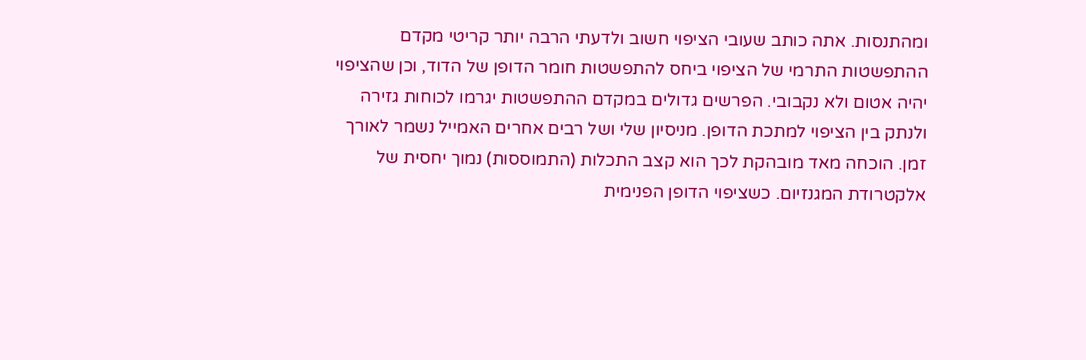ומהתנסות. אתה כותב שעובי הציפוי חשוב ולדעתי הרבה יותר קריטי מקדם ההתפשטות התרמי של הציפוי ביחס להתפשטות חומר הדופן של הדוד, וכן שהציפוי יהיה אטום ולא נקבובי. הפרשים גדולים במקדם ההתפשטות יגרמו לכוחות גזירה ולנתק בין הציפוי למתכת הדופן. מניסיון שלי ושל רבים אחרים האמייל נשמר לאורך זמן. הוכחה מאד מובהקת לכך הוא קצב התכלות (התמוססות) נמוך יחסית של אלקטרודת המגנזיום. כשציפוי הדופן הפנימית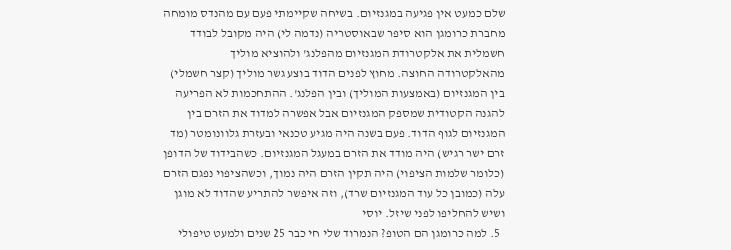שלם כמעט אין פגיעה במגנזיום. בשיחה שקיימתי פעם עם מהנדס מומחה מחברת כרומגן הוא סיפר שבאוסטריה (נדמה לי) היה מקובל לבודד חשמלית את אלקטרודת המגנזיום מהפלנג' ולהוציא מוליך מהאלקטרודה החוצה. מחוץ לפנים הדוד בוצע גשר מוליך (קצר חשמלי) בין המגנזיום (באמצעות המוליך) ובין הפלנג'. ההתחכמות לא הפריעה להגנה הקטודית שמספק המגנזיום אבל אפשרה למדוד את הזרם בין המגנזיום לגוף הדוד. פעם בשנה היה מגיע טכנאי ובעזרת גלוונומטר (מד זרם ישר רגיש) היה מודד את הזרם במעגל המגנזיום. כשהבידוד של הדופן (כלומר שלמות הציפוי) היה תקין הזרם היה נמוך, וכשהציפוי נפגם הזרם עלה (כמובן כל עוד המגנזיום שרד), וזה איפשר להתריע שהדוד לא מוגן ושיש להחליפו לפני שיזל. יוסי
  5. למה כרומגן הם הטופ? הנמרוד שלי חי כבר 25 שנים ולמעט טיפולי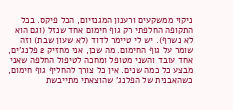ניקוי ממשקעים ורענון המגנזיום, הכל פיקס. בכל התקופה החלפתי רק גוף חימום אחד שנזל (וגם הוא לא נשרף). יש לי טיימר לדוד (לא שעון שבת) וזה שומר על גוף החימום. מה שכן, אני מחזיק 2 פלנג'ים, אחד עובד והשני מטופל ומחכה לטיפול החלפה שאני מבצע כל כמה שנים. אין כל צורך להחליף גוף חימום, כשהאבנית של הפלנג' שהוצאתי מתייבשת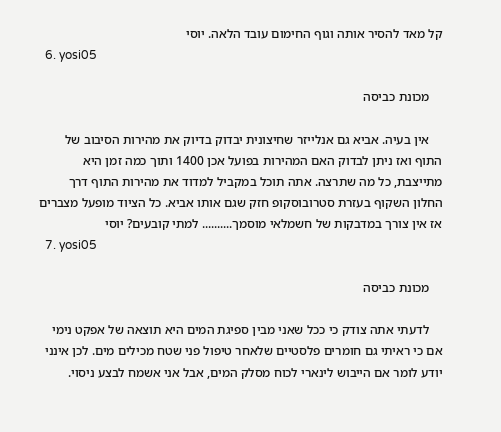קל מאד להסיר אותה וגוף החימום עובד הלאה. יוסי
  6. yosi05

    מכונת כביסה

    אין בעיה. אביא גם אנלייזר שחיצונית יבדוק בדיוק את מהירות הסיבוב של התוף ואז ניתן לבדוק האם המהירות בפועל אכן 1400 ותוך כמה זמן היא מתייצבת, כל מה שתרצה. אתה תוכל במקביל למדוד את מהירות התוף דרך החלון השקוף בעזרת סטרובוסקופ חזק שגם אותו אביא. כל הציוד מופעל מצברים אז אין צורך במדבקות של חשמלאי מוסמך.......... למתי קובעים? יוסי
  7. yosi05

    מכונת כביסה

    לדעתי אתה צודק כי ככל שאני מבין ספיגת המים היא תוצאה של אפקט נימי אם כי ראיתי גם חומרים פלסטיים שלאחר טיפול פני שטח מכילים מים. לכן אינני יודע לומר אם הייבוש לינארי לכוח מסלק המים, אבל אני אשמח לבצע ניסוי.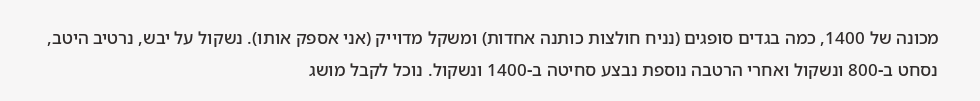מכונה של 1400, כמה בגדים סופגים (נניח חולצות כותנה אחדות) ומשקל מדוייק (אני אספק אותו). נשקול על יבש, נרטיב היטב, נסחט ב-800 ונשקול ואחרי הרטבה נוספת נבצע סחיטה ב-1400 ונשקול. נוכל לקבל מושג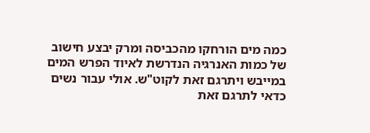כמה מים הורחקו מהכביסה ומרק יבצע חישוב של כמות האנרגיה הנדרשת לאיוד הפרש המים במייבש ויתרגם זאת לקוט"ש. אולי עבור נשים כדאי לתרגם זאת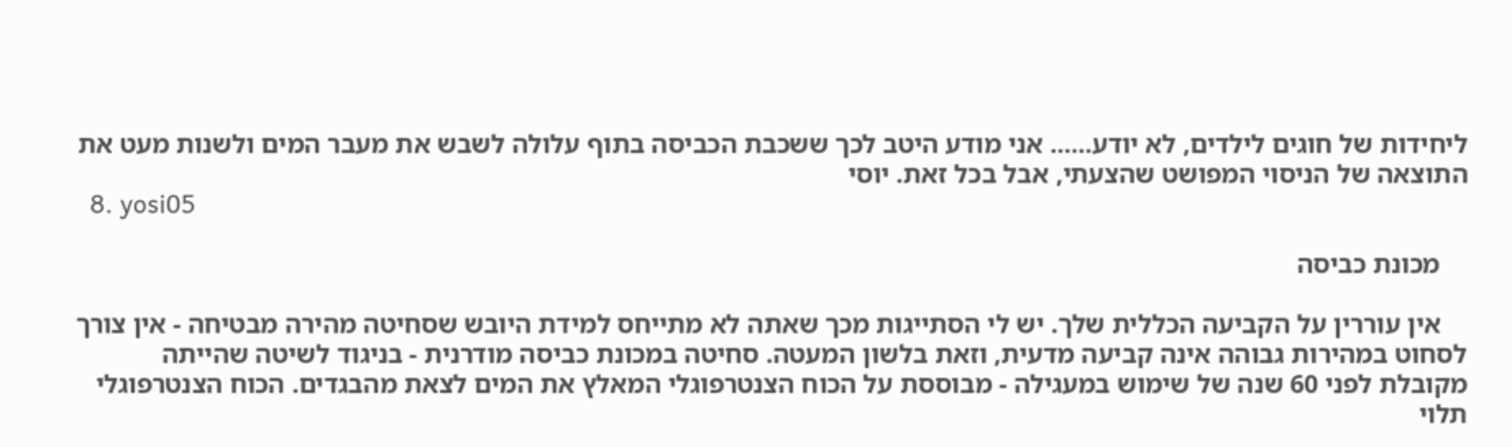ליחידות של חוגים לילדים, לא יודע...... אני מודע היטב לכך ששכבת הכביסה בתוף עלולה לשבש את מעבר המים ולשנות מעט את התוצאה של הניסוי המפושט שהצעתי, אבל בכל זאת. יוסי
  8. yosi05

    מכונת כביסה

    אין עוררין על הקביעה הכללית שלך. יש לי הסתייגות מכך שאתה לא מתייחס למידת היובש שסחיטה מהירה מבטיחה - אין צורך לסחוט במהירות גבוהה אינה קביעה מדעית, וזאת בלשון המעטה. סחיטה במכונת כביסה מודרנית - בניגוד לשיטה שהייתה מקובלת לפני 60 שנה של שימוש במעגילה - מבוססת על הכוח הצנטרפוגלי המאלץ את המים לצאת מהבגדים. הכוח הצנטרפוגלי תלוי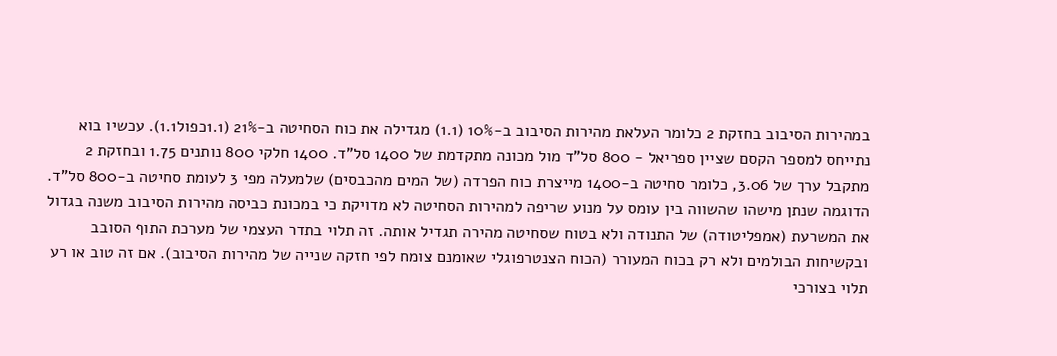במהירות הסיבוב בחזקת 2 כלומר העלאת מהירות הסיבוב ב-10% (1.1) מגדילה את כוח הסחיטה ב-21% (1.1כפול1.1). עכשיו בוא נתייחס למספר הקסם שציין ספריאל - 800 סל"ד מול מכונה מתקדמת של 1400 סל"ד. 1400 חלקי 800 נותנים 1.75 ובחזקת 2 מתקבל ערך של 3.06, כלומר סחיטה ב-1400 מייצרת כוח הפרדה (של המים מהכבסים) שלמעלה מפי 3 לעומת סחיטה ב-800 סל"ד. הדוגמה שנתן מישהו שהשווה בין עומס על מנוע שריפה למהירות הסחיטה לא מדויקת כי במכונת כביסה מהירות הסיבוב משנה בגדול את המשרעת (אמפליטודה) של התנודה ולא בטוח שסחיטה מהירה תגדיל אותה. זה תלוי בתדר העצמי של מערכת התוף הסובב ובקשיחות הבולמים ולא רק בכוח המעורר (הכוח הצנטרפוגלי שאומנם צומח לפי חזקה שנייה של מהירות הסיבוב). אם זה טוב או רע תלוי בצורכי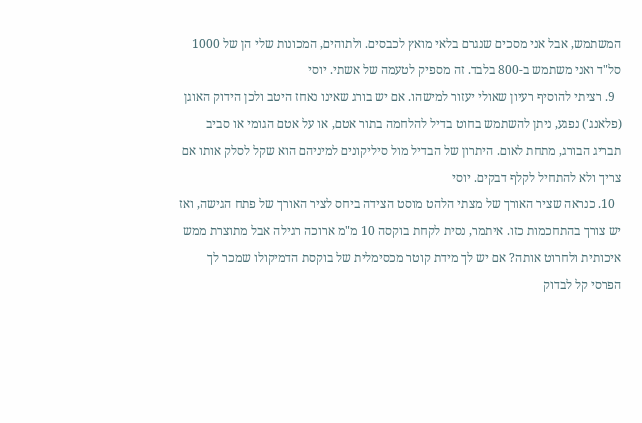המשתמש, אבל אני מסכים שנגרם בלאי מואץ לכבסים. ולתוהים, המכונות שלי הן של 1000 סל"ד ואני משתמש ב-800 בלבד. זה מספיק לטעמה של אשתי. יוסי
  9. רציתי להוסיף רעיון שאולי יעזור למישהו. אם יש בורג שאינו נאחז היטב ולכן הידוק האוגן (פלאנג') נפגע, ניתן להשתמש בחוט בדיל להלחמה בתור אטם, או על אטם הגומי או סביב תבריג הבורג, מתחת לאום. היתרון של הבדיל מול סיליקונים למיניהם הוא שקל לסלק אותו אם צריך ולא להתחיל לקלף דבקים. יוסי
  10. כנראה שציר האורך של מצתי הלהט מוסט הצידה ביחס לציר האורך של פתח הגישה, ואז יש צורך בהתחכמות כזו. איתמר, נסית לקחת בוקסה 10 מ"מ ארוכה רגילה אבל מתוצרת ממש איכותית ולחרוט אותה? אם יש לך מידת קוטר מכסימלית של בוקסת הדמיקולו שמכר לך הפרסי קל לבדוק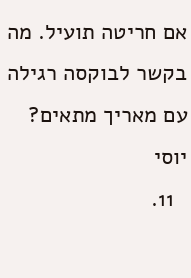אם חריטה תועיל. מה בקשר לבוקסה רגילה עם מאריך מתאים? יוסי
  11.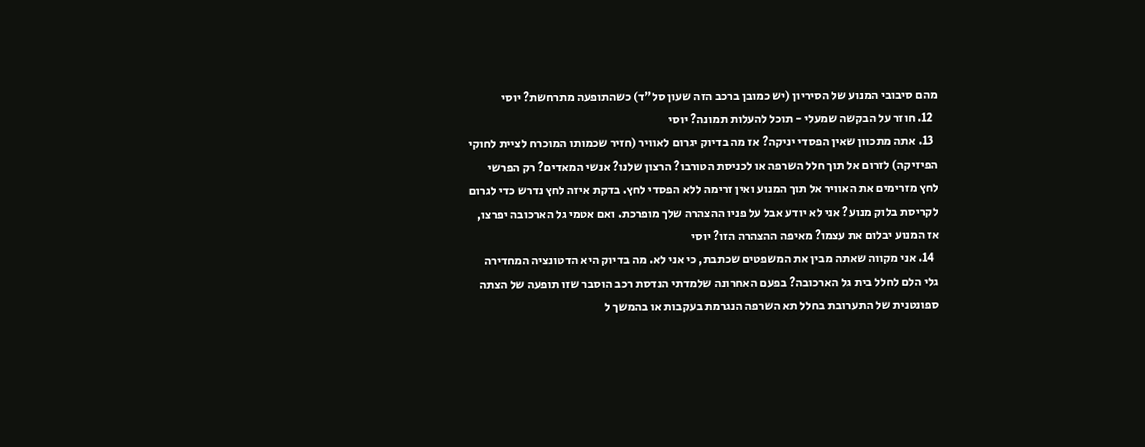מהם סיבובי המנוע של הסיריון (יש כמובן ברכב הזה שעון סל"ד) כשהתופעה מתרחשת? יוסי
  12. חוזר על הבקשה שמעלי - תוכל להעלות תמונה? יוסי
  13. אתה מתכוון שאין הפסדי יניקה? אז מה בדיוק יגרום לאוויר (חזיר שכמותו המוכרח לציית לחוקי הפיזיקה) לזרום אל תוך חלל השרפה או לכניסת הטורבו? הרצון שלנו? אנשי המאדים? רק הפרשי לחץ מזרימים את האוויר אל תוך המנוע ואין זרימה ללא הפסדי לחץ. בדקת איזה לחץ נדרש כדי לגרום לקריסת בלוק מנוע? אני לא יודע אבל על פניו ההצהרה שלך מופרכת. ואם אטמי גל הארכובה יפרצו, אז המנוע יבלום את עצמו? מאיפה ההצהרה הזו? יוסי
  14. אני מקווה שאתה מבין את המשפטים שכתבת, כי אני לא. מה בדיוק היא הדטונציה המחדירה גלי הלם לחלל בית גל הארכובה? בפעם האחרונה שלמדתי הנדסת רכב הוסבר שזו תופעה של הצתה ספונטנית של התערובת בחלל תא השרפה הנגרמת בעקבות או בהמשך ל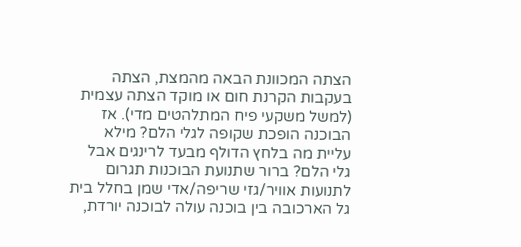הצתה המכוונת הבאה מהמצת, הצתה בעקבות הקרנת חום או מוקד הצתה עצמית (למשל משקעי פיח המתלהטים מדי). אז הבוכנה הופכת שקופה לגלי הלם? מילא עליית מה בלחץ הדולף מבעד לרינגים אבל גלי הלם? ברור שתנועת הבוכנות תגרום לתנועות אוויר/גזי שריפה/אדי שמן בחלל בית גל הארכובה בין בוכנה עולה לבוכנה יורדת,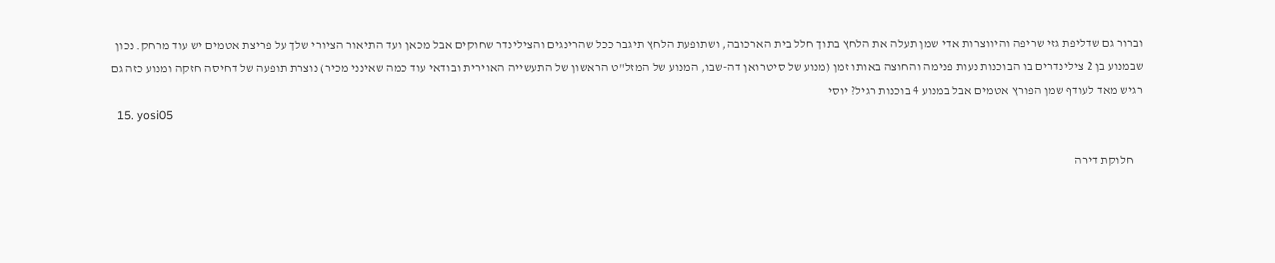וברור גם שדליפת גזי שריפה והיווצרות אדי שמן תעלה את הלחץ בתוך חלל בית הארכובה, ושתופעת הלחץ תיגבר ככל שהרינגים והצילינדר שחוקים אבל מכאן ועד התיאור הציורי שלך על פריצת אטמים יש עוד מרחק. נכון שבמנוע בן 2 צילינדרים בו הבוכנות נעות פנימה והחוצה באותו זמן (מנוע של סיטרואן דה-שבו, המנוע של המזל"ט הראשון של התעשייה האוירית ובודאי עוד כמה שאינני מכיר) נוצרת תופעה של דחיסה חזקה ומנוע כזה גם רגיש מאד לעודף שמן הפורץ אטמים אבל במנוע 4 בוכנות רגיל? יוסי
  15. yosi05

    חלוקת דירה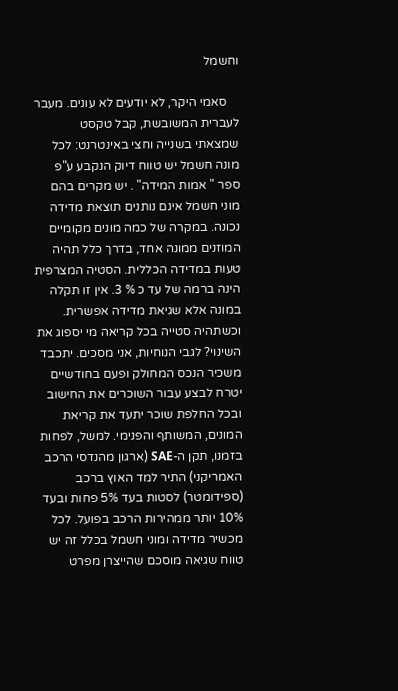וחשמל

    סאמי היקר, לא יודעים לא עונים. מעבר לעברית המשובשת, קבל טקסט שמצאתי בשנייה וחצי באינטרנט: לכל מונה חשמל יש טווח דיוק הנקבע ע"פ ספר " אמות המידה" . יש מקרים בהם מוני חשמל אינם נותנים תוצאת מדידה נכונה. במקרה של כמה מונים מקומיים המוזנים ממונה אחד, בדרך כלל תהיה טעות במדידה הכללית. הסטיה המצרפית הינה ברמה של עד כ % 3. אין זו תקלה במונה אלא שגיאת מדידה אפשרית. וכשתהיה סטייה בכל קריאה מי יספוג את השינוי? לגבי הנוחיות, אני מסכים. יתכבד משכיר הנכס המחולק ופעם בחודשיים יטרח לבצע עבור השוכרים את החישוב ובכל החלפת שוכר יתעד את קריאת המונים, המשותף והפנימי. למשל, לפחות בזמנו, תקן ה-SAE (ארגון מהנדסי הרכב האמריקני) התיר למד האוץ ברכב (ספידומטר) לסטות בעד 5% פחות ובעד 10% יותר ממהירות הרכב בפועל. לכל מכשיר מדידה ומוני חשמל בכלל זה יש טווח שגיאה מוסכם שהייצרן מפרט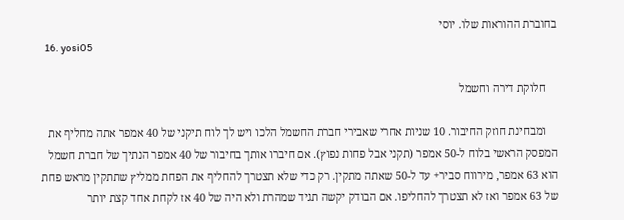בחוברת ההוראות שלו. יוסי
  16. yosi05

    חלוקת דירה וחשמל

    ומבחינת חוזק החיבור. 10 שניות אחרי שאבירי חברת החשמל הלכו ויש לך לוח תיקני של 40 אמפר אתה מחליף את המפסק הראשי בלוח ל-50 אמפר (תקני אבל פחות נפוץ). אם חיברו אותך בחיבור של 40 אמפר הנתיך של חברת חשמל הוא 63 אמפר, מירווח סביר+ עד ל-50 שאתה מתקין. רק כדי שלא תצטרך להחליף את הפחת ממליץ שתתקין מראש פחת של 63 אמפר ואז לא תצטרך להחליפו. אם הבודק יקשה תגיד שמהרת ולא היה של 40 אז לקחת אחד קצת יותר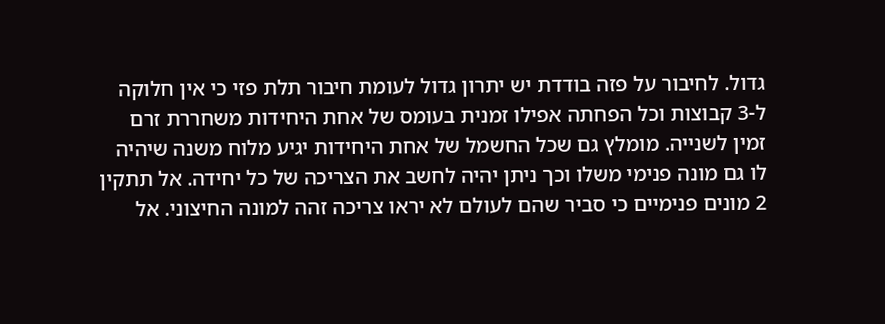גדול. לחיבור על פזה בודדת יש יתרון גדול לעומת חיבור תלת פזי כי אין חלוקה ל-3 קבוצות וכל הפחתה אפילו זמנית בעומס של אחת היחידות משחררת זרם זמין לשנייה. מומלץ גם שכל החשמל של אחת היחידות יגיע מלוח משנה שיהיה לו גם מונה פנימי משלו וכך ניתן יהיה לחשב את הצריכה של כל יחידה. אל תתקין 2 מונים פנימיים כי סביר שהם לעולם לא יראו צריכה זהה למונה החיצוני. אל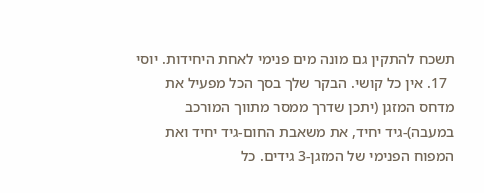תשכח להתקין גם מונה מים פנימי לאחת היחידות. יוסי
  17. אין כל קושי. הבקר שלך בסך הכל מפעיל את מדחס המזגן (יתכן שדרך ממסר מתווך המורכב במעבה)-גיד יחיד, את משאבת החום-גיד יחיד ואת המפוח הפנימי של המזגן-3 גידים. כל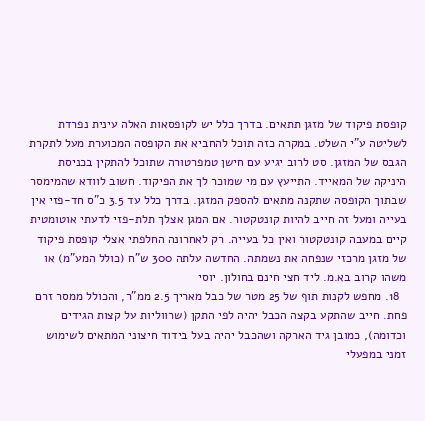קופסת פיקוד של מזגן תתאים. בדרך כלל יש לקופסאות האלה עינית נפרדת לשליטה ע"י השלט. במקרה כזה תוכל להחביא את הקופסה המכוערת מעל לתקרת הגבס של המזגן. סט לרוב יגיע עם חישן טמפרטורה שתוכל להתקין בכניסת היניקה של המאייד. התייעץ עם מי שמוכר לך את הפיקוד. חשוב לוודא שהמימסר שבתוך הקופסה שתקנה מתאים להספק המזגן. בדרך כלל עד 3.5 כ"ס חד-פזי אין בעייה ומעל זה חייב להיות קונטקטור. אם המגן אצלך תלת-פזי לדעתי אוטומטית קיים במעבה קונטקטור ואין כל בעייה. רק לאחרונה החלפתי אצלי קופסת פיקוד של מזגן מרכזי שנפחה את נשמתה. החדשה עלתה 300 ש"ח (כולל המע"מ) או משהו קרוב בא.מ. ליד חצי חינם בחולון. יוסי
  18. מחפש לקנות תוף של 25 מטר של כבל מאריך 2.5 ממ"ר, והכולל ממסר זרם פחת. חייב שהתקע בקצה הכבל יהיה לפי התקן (שרווליות על קצות הגידים וכדומה), כמובן גיד הארקה ושהכבל יהיה בעל בידוד חיצוני המתאים לשימוש זמני במפעלי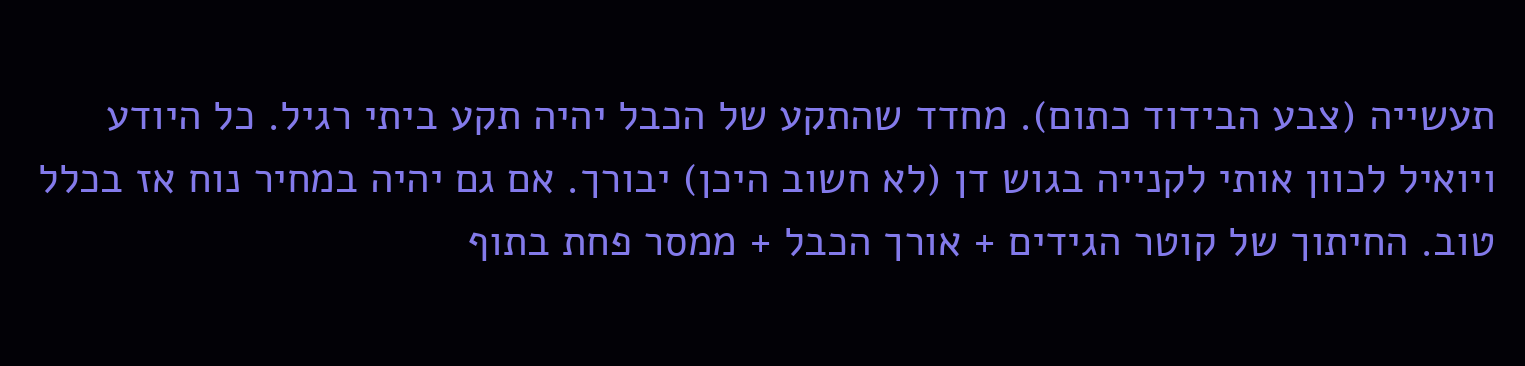תעשייה (צבע הבידוד כתום). מחדד שהתקע של הכבל יהיה תקע ביתי רגיל. כל היודע ויואיל לכוון אותי לקנייה בגוש דן (לא חשוב היכן) יבורך. אם גם יהיה במחיר נוח אז בכלל טוב. החיתוך של קוטר הגידים + אורך הכבל + ממסר פחת בתוף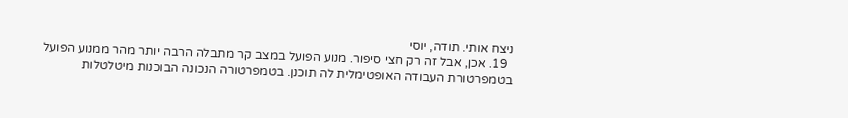ניצח אותי. תודה, יוסי
  19. אכן, אבל זה רק חצי סיפור. מנוע הפועל במצב קר מתבלה הרבה יותר מהר ממנוע הפועל בטמפרטורת העבודה האופטימלית לה תוכנן. בטמפרטורה הנכונה הבוכנות מיטלטלות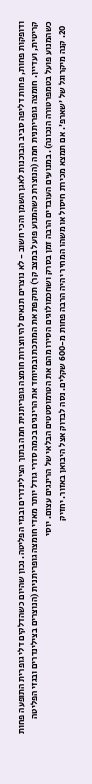ודופקות פחות, פחות דליפה סביב הבוכנות לאגן השמן והכי חשוב - לא נוצרים תנאים להיווצרות חומצה גופריתנית חמה בתוך הצילינדרים ובגזי הפליטה. נכון שהיום כשהדלקים דלי גופרית התופעה פחות קריטית, ועדיין. חומצה גופריתנית חמה (הנוצרת כשהמנוע פועל במצב קר) תוקפת את המתכת ובמיוחד את הרינגים בכמה סדרי גודל יותר מאדי חומצה גופריתנית (הנוצרים בצילינדרים ובגזי הפליטה כשהמנוע פועל בטמפרטורה הנכונה). במנועים העובדים הרבה זמן בסרק ושחכמולוגים הסירו מהם את הטרמוסטטים הבלאי של הרינגים עצום. יוסי
  20. קנה מיקרוגל של 'שארפ'. אם תמצא מכירת חיסול או משהו המחיר יהיה הרבה פחות מ-600 שקלים. נסה לבדוק אצל היבואן באזור. יחזיק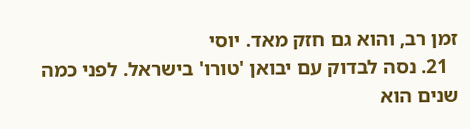זמן רב, והוא גם חזק מאד. יוסי
  21. נסה לבדוק עם יבואן 'טורו' בישראל. לפני כמה שנים הוא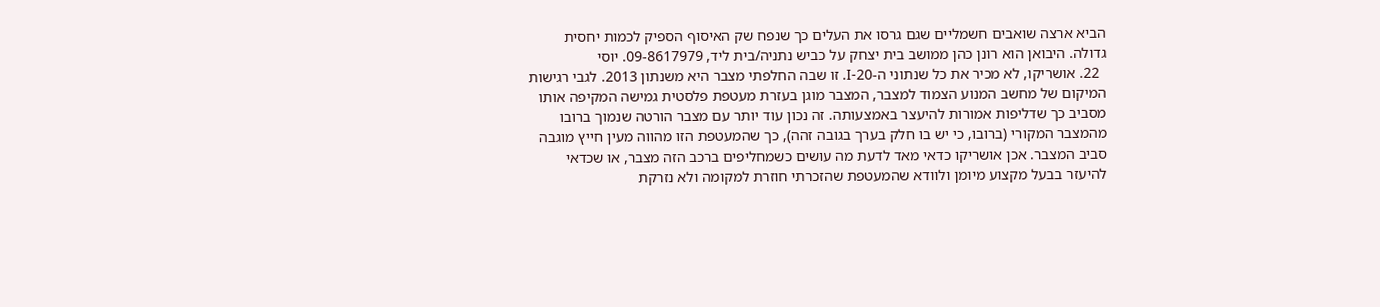הביא ארצה שואבים חשמליים שגם גרסו את העלים כך שנפח שק האיסוף הספיק לכמות יחסית גדולה. היבואן הוא רונן כהן ממושב בית יצחק על כביש נתניה/בית ליד, 09-8617979. יוסי
  22. אושריקו, לא מכיר את כל שנתוני ה-I-20. זו שבה החלפתי מצבר היא משנתון 2013. לגבי רגישות המיקום של מחשב המנוע הצמוד למצבר, המצבר מוגן בעזרת מעטפת פלסטית גמישה המקיפה אותו מסביב כך שדליפות אמורות להיעצר באמצעותה. זה נכון עוד יותר עם מצבר הורטה שנמוך ברובו מהמצבר המקורי (ברובו, כי יש בו חלק בערך בגובה זהה), כך שהמעטפת הזו מהווה מעין חייץ מוגבה סביב המצבר. אכן אושריקו כדאי מאד לדעת מה עושים כשמחליפים ברכב הזה מצבר, או שכדאי להיעזר בבעל מקצוע מיומן ולוודא שהמעטפת שהזכרתי חוזרת למקומה ולא נזרקת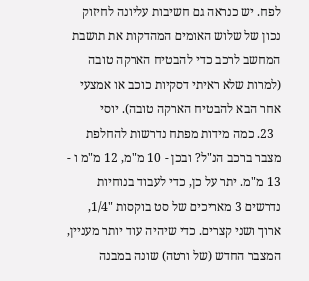לפח. יש כנראה גם חשיבות עליונה לחיזוק נכון של שלוש האומים המהדקות את תושבת המחשב לרכב כדי להבטיח הארקה טובה (למרות שלא ראיתי דסקיות כוכב או אמצעי אחר הבא להבטיח הארקה טובה). יוסי
  23. כמה מידות מפתח נדרשות להחלפת מצבר ברכב הנ"ל? ובכן - 10 מ"מ, 12 מ"מ ו - 13 מ"מ. יתר על כן, כדי לעבוד בנוחיות נדרשים 3 מאריכים של סט בוקסות "1/4, ארוך ושני קצרים. כדי שיהיה עוד יותר מעניין, המצבר החדש (של ורטה) שונה במבנה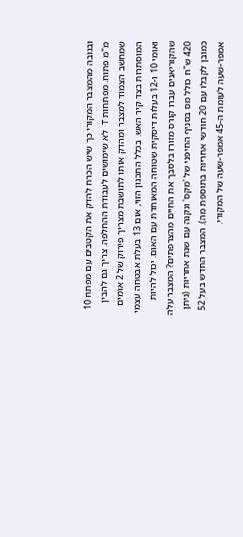ובגובה מהמצבר המקורי כך שיש הכרח להדק את הקטבים עם מפתח 10 מ"מ פתוח. מפתחות T לא שימושים לעבודת ההחלפה. צריך גם להבין שמחשב הצמוד למצבר ומהדק אותו לתושבת מצריך פירוק של 2 אומים המוסתרות בצד קיר האש. בכלל התכנון הזוי, אום 13 בעלת אבטחה עצמי ואומי 10 ו-12 בעלות דיסקית שטוחה המאוחדת עם האום. יכול להיות שהקוריאנים עברו קורס מזורז בלסבך את החיים מהצרפתים? המצבר עלה 420 ש"ח כולל מס בסניף החיפני של 'מקס' ונקנה עם שנת אחריות (ניתן כמובן לקבלו עם 20 חודשי אחריות בתוספת מה). המצבר החדש בעל 52 אמפר-שעה לעומת ה-45 אמפר-שעה של המקורי.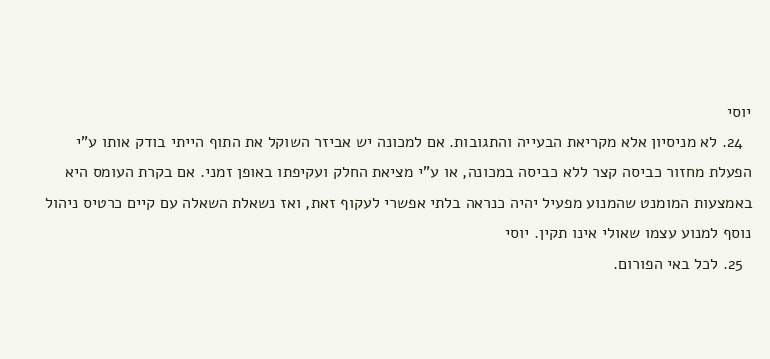יוסי
  24. לא מניסיון אלא מקריאת הבעייה והתגובות. אם למכונה יש אביזר השוקל את התוף הייתי בודק אותו ע"י הפעלת מחזור כביסה קצר ללא כביסה במכונה, או ע"י מציאת החלק ועקיפתו באופן זמני. אם בקרת העומס היא באמצעות המומנט שהמנוע מפעיל יהיה כנראה בלתי אפשרי לעקוף זאת, ואז נשאלת השאלה עם קיים כרטיס ניהול נוסף למנוע עצמו שאולי אינו תקין. יוסי
  25. לכל באי הפורום.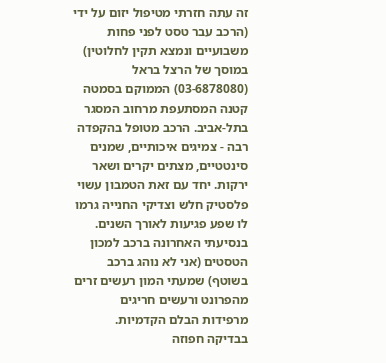זה עתה חזרתי מטיפול יזום על ידי (הרכב עבר טסט לפני פחות משבועיים ונמצא תקין לחלוטין) במוסך של הרצל בראל (03-6878080) הממוקם בסמטה קטנה המסתעפת מרחוב המסגר בתל-אביב. הרכב מטופל בהקפדה רבה - צמיגים איכותיים, שמנים סינטטיים, מצתים יקרים ושאר ירקות. יחד עם זאת הטמבון עשוי פלסטיק חלש וצדיקי החנייה גרמו לו שפע פגיעות לאורך השנים. בנסיעתי האחרונה ברכב למכון הטסטים (אני לא נוהג ברכב בשוטף) שמעתי המון רעשים זרים מהפרונט ורעשים חריגים מרפידות הבלם הקדמיות. בבדיקה חפוזה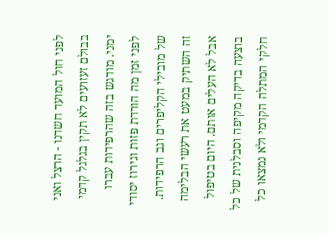לפני חול המועד חשדנו - הרצל ואני בבולם זעזועים לא תקין בגלגל קדמי ימני. מודגש בזה שהרפידות עברו לפני זמן מה הורדת פזות וגירוז יסודי של מובילי הקליפרים וגב הרפידות. זה השתיק במעט את רעשי הבלימה אבל לא העלים אותם. היום בטיפול בוצעה בדיקה מקיפה וסבלנית של כל חלקי המתלה הקדמי ולא נמצאו כל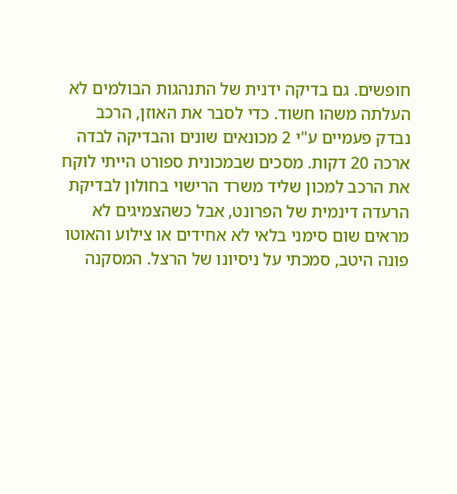חופשים. גם בדיקה ידנית של התנהגות הבולמים לא העלתה משהו חשוד. כדי לסבר את האוזן, הרכב נבדק פעמיים ע"י 2 מכונאים שונים והבדיקה לבדה ארכה 20 דקות. מסכים שבמכונית ספורט הייתי לוקח את הרכב למכון שליד משרד הרישוי בחולון לבדיקת הרעדה דינמית של הפרונט, אבל כשהצמיגים לא מראים שום סימני בלאי לא אחידים או צילוע והאוטו פונה היטב, סמכתי על ניסיונו של הרצל. המסקנה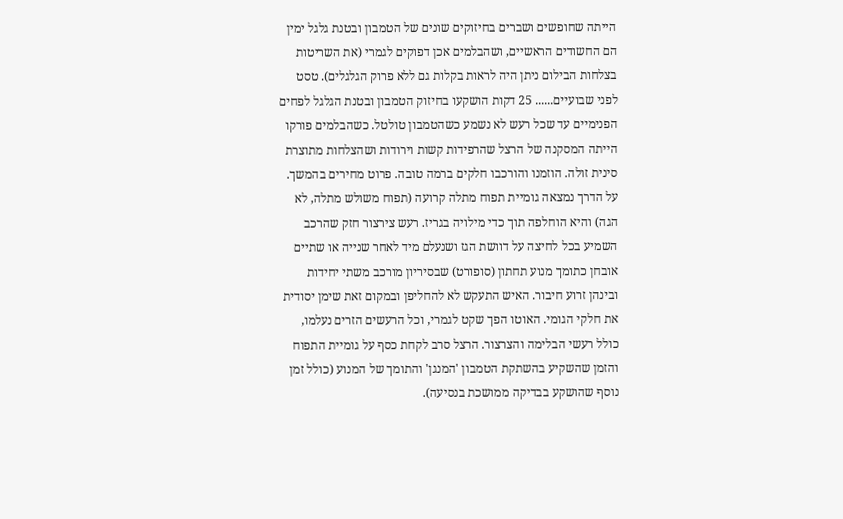הייתה שחופשים ושברים בחיזוקים שונים של הטמבון ובטנת גלגל ימין הם החשודים הראשיים, ושהבלמים אכן דפוקים לגמרי (את השריטות בצלחות הבילום ניתן היה לראות בקלות גם ללא פרוק הגלגלים). טסט לפני שבועיים...... 25 דקות הושקעו בחיזוק הטמבון ובטנת הגלגל לפחים הפנימיים עד שכל רעש לא נשמע כשהטמבון טולטל. כשהבלמים פורקו הייתה המסקנה של הרצל שהרפידות קשות וירודות ושהצלחות מתוצרת סינית זולה. הוזמנו והורכבו חלקים ברמה טובה. פרוט מחירים בהמשך. על הדרך נמצאה גומיית תפוח מתלה קרועה (תפוח משולש מתלה, לא הגה) והיא הוחלפה תוך כדי מילויה בגריז. רעש צירצור חזק שהרכב השמיע בכל לחיצה על דוושת הגז ושנעלם מיד לאחר שנייה או שתיים אובחן כתומך מנוע תחתון (סופורט) שבסיריון מורכב משתי יחידות ובינהן זרוע חיבור. האיש התעקש לא להחליפן ובמקום זאת שימן יסודית את חלקי הגומי. האוטו הפך שקט לגמרי, וכל הרעשים הזרים נעלמו, כולל רעשי הבלימה והצרצור. הרצל סרב לקחת כסף על גומיית התפוח והזמן שהשקיע בהשתקת הטמבון 'המנגן' והתומך של המנוע (כולל זמן נוסף שהושקע בבדיקה ממושכת בנסיעה).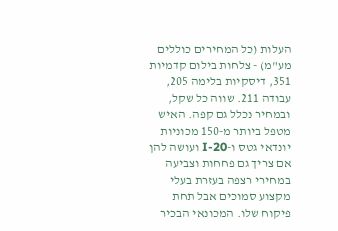העלות (כל המחירים כוללים מע"מ) - צלחות בילום קדמיות 351, דיסקיות בלימה 205, עבודה 211. שווה כל שקל, ובמחיר נכלל גם קפה. האיש מטפל ביותר מ-150 מכוניות יונדאי גטס ו-I-20 ועושה להן אם צריך גם פחחות וצביעה במחירי רצפה בעזרת בעלי מקצוע סמוכים אבל תחת פיקוח שלו. המכונאי הבכיר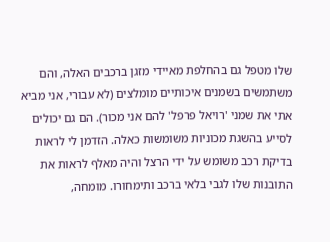שלו מטפל גם בהחלפת מאיידי מזגן ברכבים האלה, והם משתמשים בשמנים איכותיים מומלצים (לא עבורי, אני מביא אתי את שמני 'רויאל פרפל' להם אני מכור). הם גם יכולים לסייע בהשגת מכוניות משומשות כאלה. הזדמן לי לראות בדיקת רכב משומש על ידי הרצל והיה מאלף לראות את התובנות שלו לגבי בלאי ברכב ותימחורו. מומחה,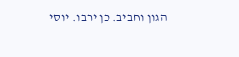הגון וחביב. כן ירבו. יוסי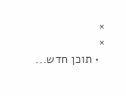×
×
  • תוכן חדש...